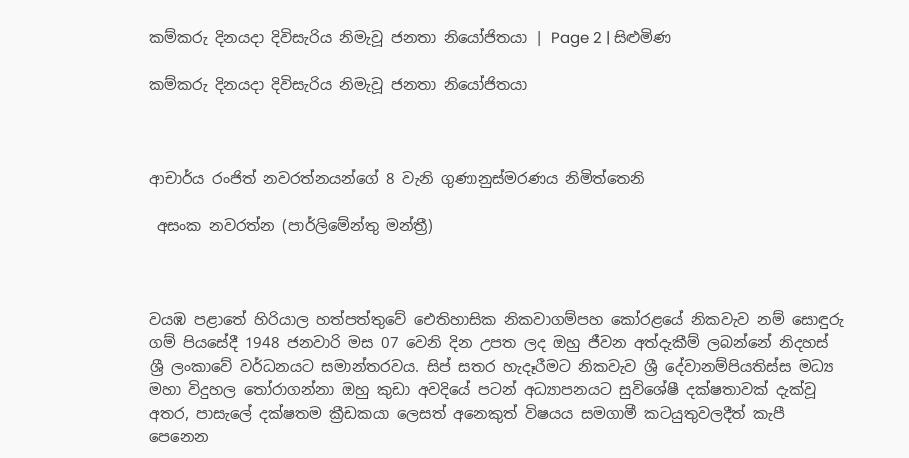කම්කරු දිනයදා දිවිසැරිය නිමැවූ ජනතා නියෝජිතයා | Page 2 | සිළුමිණ

කම්කරු දිනයදා දිවිසැරිය නිමැවූ ජනතා නියෝජිතයා



ආචාර්ය රංජිත් නවරත්නයන්ගේ 8 වැනි ගුණානුස්මරණය නිමිත්තෙනි

 අසංක නවරත්න (පාර්ලිමේන්තු මන්ත්‍රී)



වයඹ පළාතේ හිරියාල හත්පත්තුවේ ඓතිහාසික නිකවාගම්පහ කෝරළයේ නිකවැව නම් සොඳුරු ගම් පියසේදී 1948 ජනවාරි මස 07 වෙනි දින උපත ලද ඔහු ජීවන අත්දැකීම් ලබන්නේ නිදහස් ශ්‍රී ලංකාවේ වර්ධනයට සමාන්තරවය. සිප් සතර හැදෑරීමට නිකවැව ශ්‍රී දේවානම්පියතිස්ස මධ්‍ය මහා විදුහල තෝරාගන්නා ඔහු කුඩා අවදියේ පටන් අධ්‍යාපනයට සුවිශේෂී දක්ෂතාවක් දැක්වූ අතර, පාසැලේ දක්ෂතම ක්‍රීඩකයා ලෙසත් අනෙකුත් විෂයය සමගාමී කටයුතුවලදීත් කැපී පෙනෙන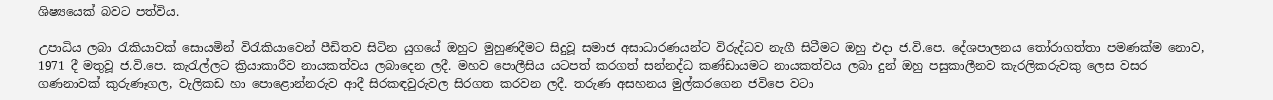ශිෂ්‍යයෙක් බවට පත්විය.

උපාධිය ලබා රැකියාවක් සොයමින් විරැකියාවෙන් පීඩිතව සිටින යුගයේ ඔහුට මුහුණදීමට සිදුවූ සමාජ අසාධාරණයන්ට විරුද්ධව නැගී සිටීමට ඔහු එදා ජ.වි.පෙ. දේශපාලනය තෝරාගත්තා පමණක්ම නොව, 1971 දී මතුවූ ජ.වි.පෙ. කැරැල්ලට ක්‍රියාකාරීව නායකත්වය ලබාදෙන ලදී. මහව පොලීසිය යටපත් කරගත් සන්නද්ධ කණ්ඩායමට නායකත්වය ලබා දුන් ඔහු පසුකාලීනව කැරලිකරුවකු ලෙස වසර ගණනාවක් කුරුණෑගල, වැලිකඩ හා පොළොන්නරුව ආදී සිරකඳවුරුවල සිරගත කරවන ලදී. තරුණ අසහනය මුල්කරගෙන ජවිපෙ වටා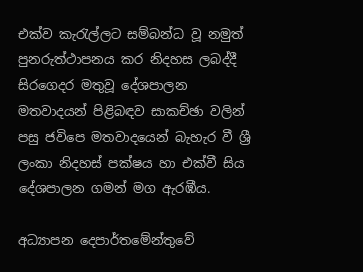එක්ව කැරැල්ලට සම්බන්ධ වූ නමුත් පුනරුත්ථාපනය කර නිදහස ලබද්දී සිරගෙදර මතුවූ දේශපාලන මතවාදයන් පිළිබඳව සාකච්ඡා වලින් පසු ජවිපෙ මතවාදයෙන් බැහැර වී ශ්‍රී ලංකා නිදහස් පක්ෂය හා එක්වී සිය දේශපාලන ගමන් මග ඇරඹීය.

අධ්‍යාපන දෙපාර්තමේන්තුවේ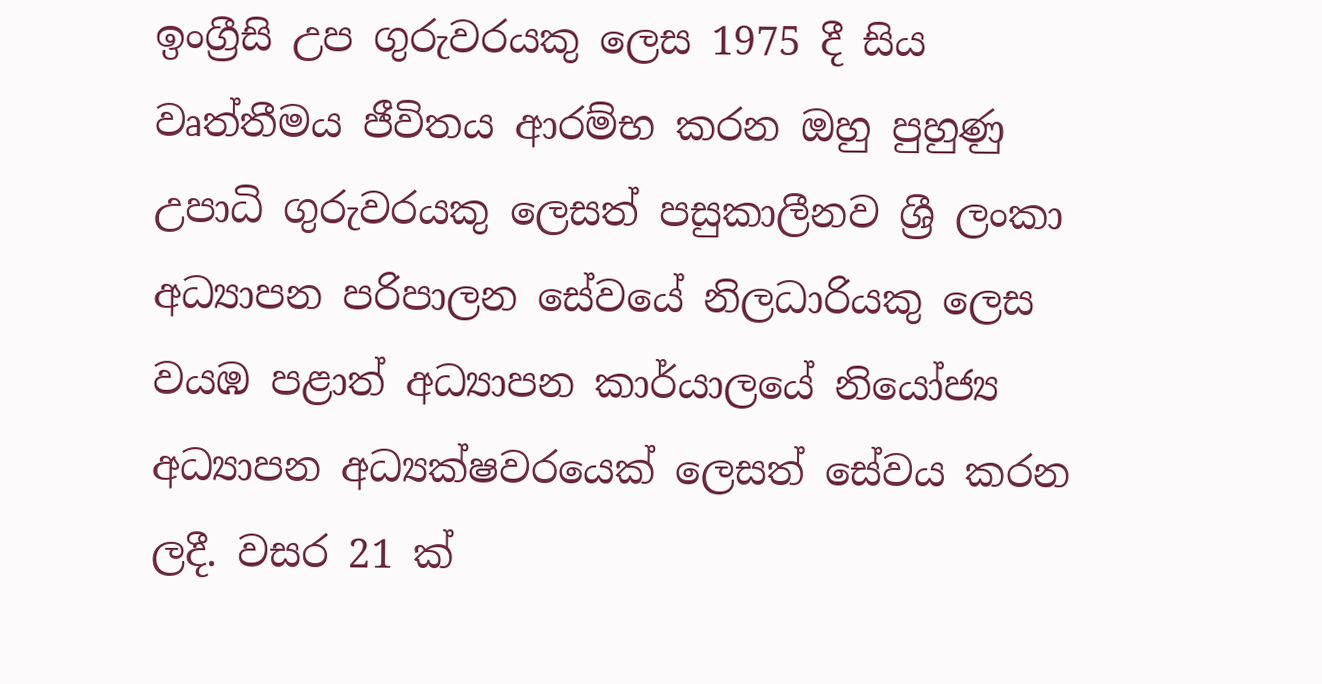ඉංග්‍රීසි උප ගුරුවරයකු ලෙස 1975 දී සිය වෘත්තීමය ජීවිතය ආරම්භ කරන ඔහු පුහුණු උපාධි ගුරුවරයකු ලෙසත් පසුකාලීනව ශ්‍රී ලංකා අධ්‍යාපන පරිපාලන සේවයේ නිලධාරියකු ලෙස වයඹ පළාත් අධ්‍යාපන කාර්යාලයේ නියෝජ්‍ය අධ්‍යාපන අධ්‍යක්ෂවරයෙක් ලෙසත් සේවය කරන ලදී. වසර 21 ක්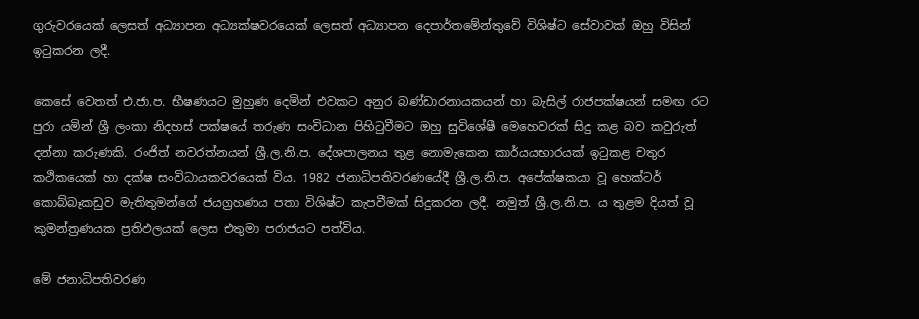ගුරුවරයෙක් ලෙසත් අධ්‍යාපන අධ්‍යක්ෂවරයෙක් ලෙසත් අධ්‍යාපන දෙපාර්තමේන්තුවේ විශිෂ්ට සේවාවක් ඔහු විසින් ඉටුකරන ලදී.

කෙසේ වෙතත් එ.ජා.ප. භීෂණයට මුහුණ දෙමින් එවකට අනුර බණ්ඩාරනායකයන් හා බැසිල් රාජපක්ෂයන් සමඟ රට පුරා යමින් ශ්‍රී ලංකා නිදහස් පක්ෂයේ තරුණ සංවිධාන පිහිටුවීමට ඔහු සුවිශේෂී මෙහෙවරක් සිදු කළ බව කවුරුත් දන්නා කරුණකි. රංජිත් නවරත්නයන් ශ්‍රී.ල.නි.ප. දේශපාලනය තුළ නොමැකෙන කාර්යයභාරයක් ඉටුකළ චතුර කථිකයෙක් හා දක්ෂ සංවිධායකවරයෙක් විය. 1982 ජනාධිපතිවරණයේදී ශ්‍රී.ල.නි.ප. අපේක්ෂකයා වූ හෙක්ටර් කොබ්බෑකඩුව මැතිතුමන්ගේ ජයග්‍රහණය පතා විශිෂ්ට කැපවීමක් සිදුකරන ලදී. නමුත් ශ්‍රී.ල.නි.ප. ය තුළම දියත් වූ කුමන්ත්‍රණයක ප්‍රතිඵලයක් ලෙස එතුමා පරාජයට පත්විය.

මේ ජනාධිපතිවරණ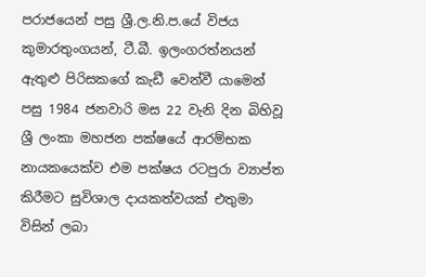පරාජයෙන් පසු ශ්‍රී.ල.නි.ප.යේ විජය කුමාරතුංගයන්, ටී.බී. ඉලංගරත්නයන් ඇතුළු පිරිසකගේ කැඩී වෙන්වී යාමෙන් පසු 1984 ජනවාරි මස 22 වැනි දින බිහිවූ ශ්‍රී ලංකා මහජන පක්ෂයේ ආරම්භක නායකයෙක්ව එම පක්ෂය රටපුරා ව්‍යාප්ත කිරීමට සුවිශාල දායකත්වයක් එතුමා විසින් ලබා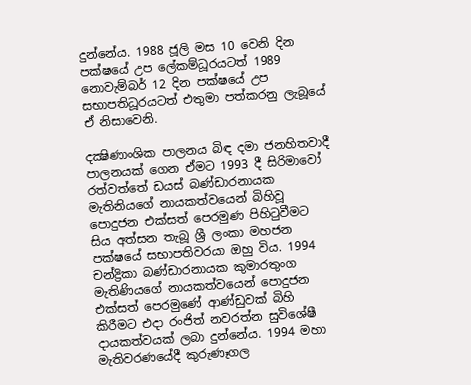දුන්නේය. 1988 ජූලි මස 10 වෙනි දින පක්ෂයේ උප ලේකම්ධූරයටත් 1989 නොවැම්බර් 12 දින පක්ෂයේ උප සභාපතිධූරයටත් එතුමා පත්කරනු ලැබූයේ ඒ නිසාවෙනි.

දක්‍ෂිණාංශික පාලනය බිඳ දමා ජනහිතවාදී පාලනයක් ගෙන ඒමට 1993 දී සිරිමාවෝ රත්වත්තේ ඩයස් බණ්ඩාරනායක මැතිනියගේ නායකත්වයෙන් බිහිවූ පොදුජන එක්සත් පෙරමුණ පිහිටුවීමට සිය අත්සන තැබූ ශ්‍රී ලංකා මහජන පක්ෂයේ සභාපතිවරයා ඔහු විය. 1994 චන්ද්‍රිකා බණ්ඩාරනායක කුමාරතුංග මැතිණියගේ නායකත්වයෙන් පොදුජන එක්සත් පෙරමුණේ ආණ්ඩුවක් බිහි කිරීමට එදා රංජිත් නවරත්න සුවිශේෂී දායකත්වයක් ලබා දුන්නේය. 1994 මහා මැතිවරණයේදී කුරුණෑගල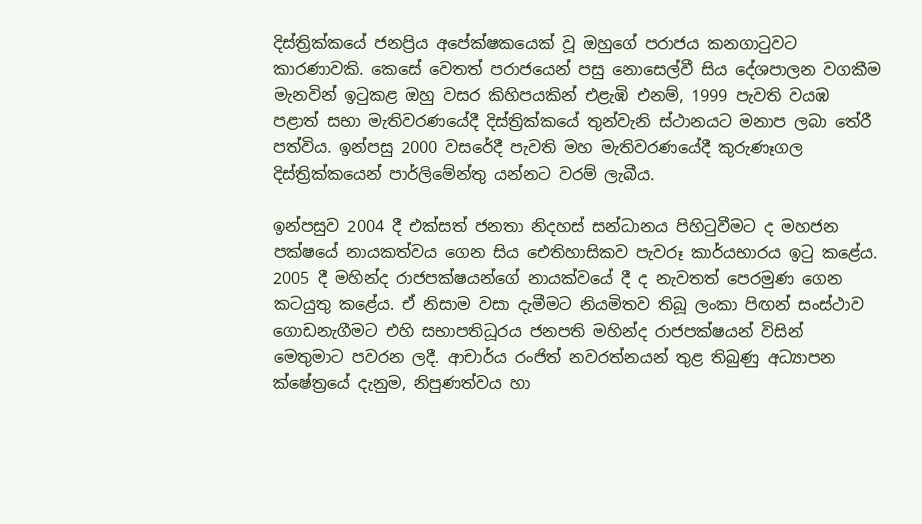දිස්ත්‍රික්කයේ ජනප්‍රිය අපේක්ෂකයෙක් වූ ඔහුගේ පරාජය කනගාටුවට කාරණාවකි. කෙසේ වෙතත් පරාජයෙන් පසු නොසෙල්වී සිය දේශපාලන වගකීම මැනවින් ඉටුකළ ඔහු වසර කිහිපයකින් එළැඹි එනම්, 1999 පැවති වයඹ පළාත් සභා මැතිවරණයේදී දිස්ත්‍රික්කයේ තුන්වැනි ස්ථානයට මනාප ලබා තේරී පත්විය. ඉන්පසු 2000 වසරේදී පැවති මහ මැතිවරණයේදී කුරුණෑගල දිස්ත්‍රික්කයෙන් පාර්ලිමේන්තු යන්නට වරම් ලැබීය.

ඉන්පසුව 2004 දී එක්සත් ජනතා නිදහස් සන්ධානය පිහිටුවීමට ද මහජන පක්ෂයේ නායකත්වය ගෙන සිය ඓතිහාසිකව පැවරූ කාර්යභාරය ඉටු කළේය. 2005 දී මහින්ද රාජපක්ෂයන්ගේ නායක්වයේ දී ද නැවතත් පෙරමුණ ගෙන කටයුතු කළේය. ඒ නිසාම වසා දැමීමට නියමිතව තිබූ ලංකා පිඟන් සංස්ථාව ගොඩනැගීමට එහි සභාපතිධූරය ජනපති මහින්ද රාජපක්ෂයන් විසින් මෙතුමාට පවරන ලදී. ආචාර්ය රංජිත් නවරත්නයන් තුළ තිබුණු අධ්‍යාපන ක්ෂේත්‍රයේ දැනුම, නිපුණත්වය හා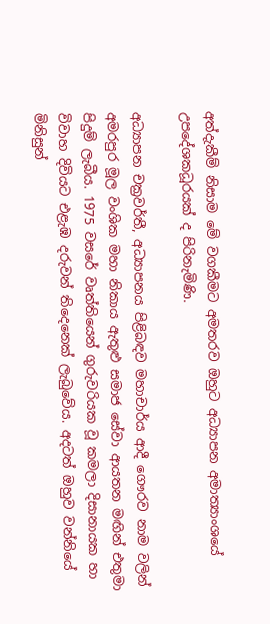අත්දැකීම් නිසාම මේ වගකීමට අමතරව ඔහුට අධ්‍යාපන අමාත්‍යාංශයේ උපදේශකධූරයක් ද පිරිනැමිණි.

අධ්‍යාපන චක්‍රවර්තී, අධ්‍යාපනය පිළිබඳව මහාචාර්ය ආදී ගෞරව නාම වලින් අමරපුර මූල වංශික මහා නිකාය ඇතුළු සමාජ සේවා ආයතන මඟින් එතුමා පිදුම් ලැබීය. 1975 වසරේ වෘත්තියෙන් ගුරුවරියක වූ කමලා දිසානායක හා විවාහ දිවියට එළැඹ දරුවන් තිදෙනෙක් ලැබුවේය. අදටත් ඔහුව වන්නියේ මිනිසුන්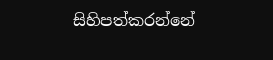සිහිපත්කරන්නේ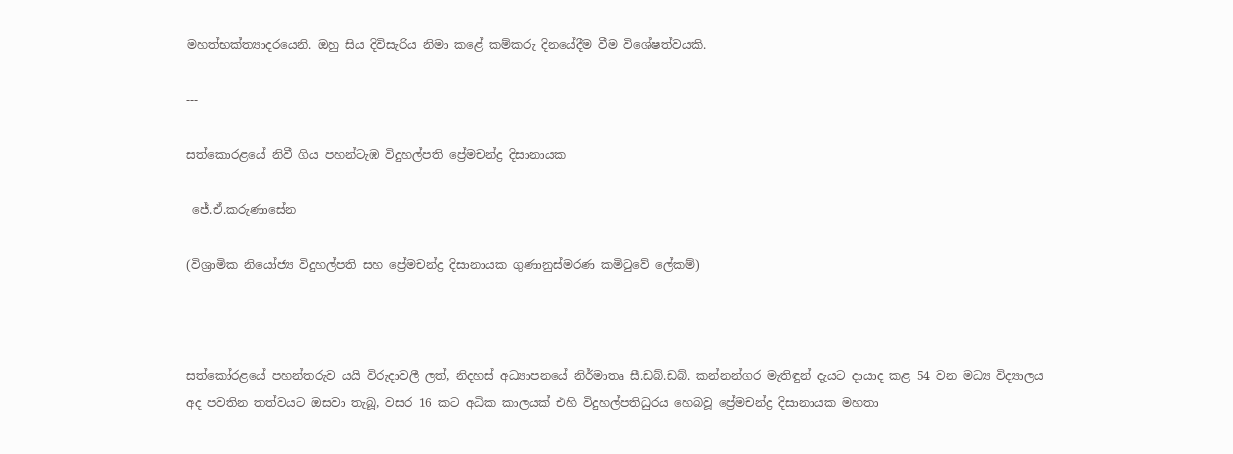මහත්භක්ත්‍යාදරයෙනි. ඔහු සිය දිවිසැරිය නිමා කළේ කම්කරු දිනයේදීම වීම විශේෂත්වයකි.

---

සත්කොරළයේ නිවී ගිය පහන්ටැඹ විදුහල්පති ප්‍රේමචන්ද්‍ර දිසානායක

 ජේ.ඒ.කරුණාසේන

(විශ්‍රාමික නියෝජ්‍ය විදුහල්පති සහ ප්‍රේමචන්ද්‍ර දිසානායක ගුණානුස්මරණ කමිටුවේ ලේකම්)



සත්කෝරළයේ පහන්තරුව යයි විරුදාවලී ලත්, නිදහස් අධ්‍යාපනයේ නිර්මාතෘ සී.ඩබ්.ඩබ්. කන්නන්ගර මැතිඳුන් දැයට දායාද කළ 54 වන මධ්‍ය විද්‍යාලය අද පවතින තත්වයට ඔසවා තැබූ, වසර 16 කට අධික කාලයක් එහි විදුහල්පතිධුරය හෙබවූ ප්‍රේමචන්ද්‍ර දිසානායක මහතා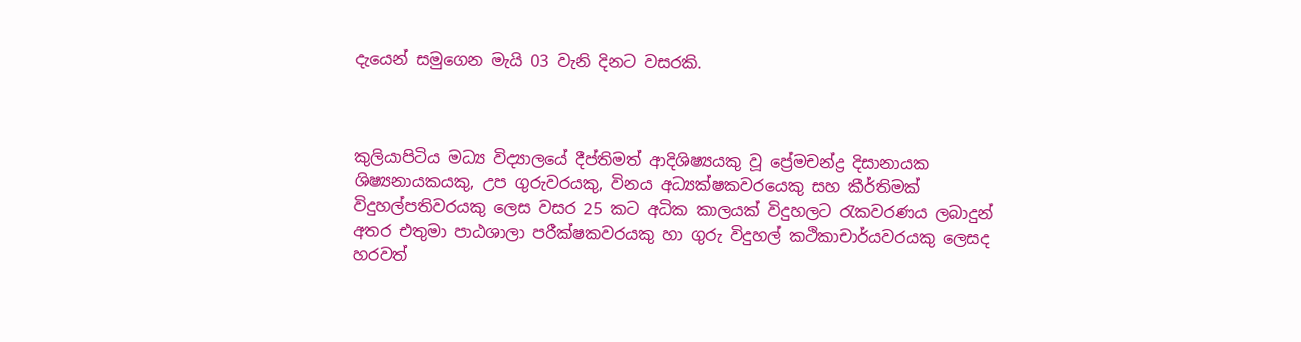දැයෙන් සමුගෙන මැයි 03 වැනි දිනට වසරකි.



කුලියාපිටිය මධ්‍ය විද්‍යාලයේ දීප්තිමත් ආදිශිෂ්‍යයකු වූ ප්‍රේමචන්ද්‍ර දිසානායක ශිෂ්‍යනායකයකු, උප ගුරුවරයකු, විනය අධ්‍යක්ෂකවරයෙකු සහ කීර්තිමක් විදුහල්පතිවරයකු ලෙස වසර 25 කට අධික කාලයක් විදුහලට රැකවරණය ලබාදුන් අතර එතුමා පාඨශාලා පරීක්ෂකවරයකු හා ගුරු විදුහල් කථිකාචාර්යවරයකු ලෙසද හරවත්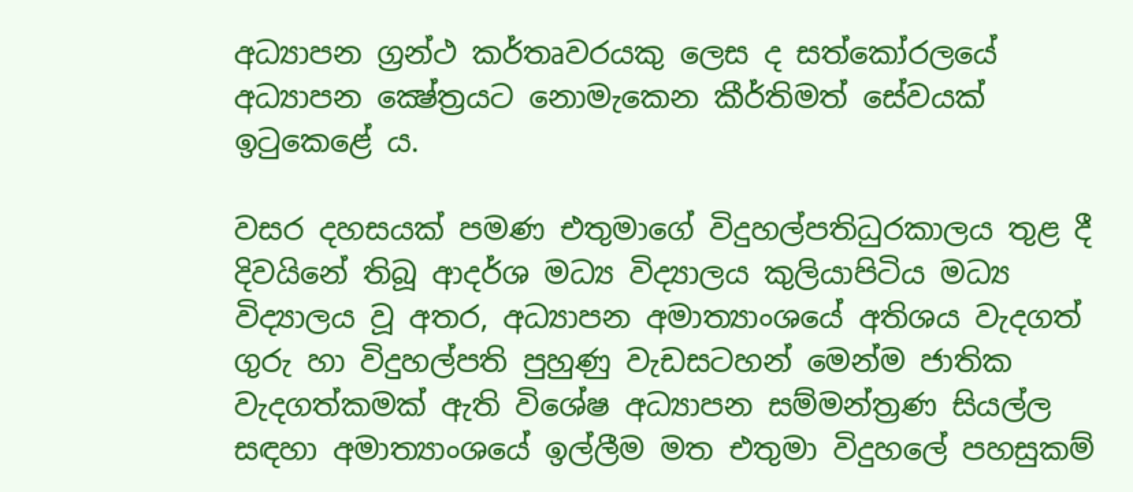අධ්‍යාපන ග්‍රන්ථ කර්තෘවරයකු ලෙස ද සත්කෝරලයේ අධ්‍යාපන ක්‍ෂේත්‍රයට නොමැකෙන කීර්තිමත් සේවයක් ඉටුකෙළේ ය.

වසර දහසයක් පමණ එතුමාගේ විදුහල්පතිධුරකාලය තුළ දී දිවයිනේ තිබූ ආදර්ශ මධ්‍ය විද්‍යාලය කුලියාපිටිය මධ්‍ය විද්‍යාලය වූ අතර, අධ්‍යාපන අමාත්‍යාංශයේ අතිශය වැදගත් ගුරු හා විදුහල්පති පුහුණු වැඩසටහන් මෙන්ම ජාතික වැදගත්කමක් ඇති විශේෂ අධ්‍යාපන සම්මන්ත්‍රණ සියල්ල සඳහා අමාත්‍යාංශයේ ඉල්ලීම මත එතුමා විදුහලේ පහසුකම්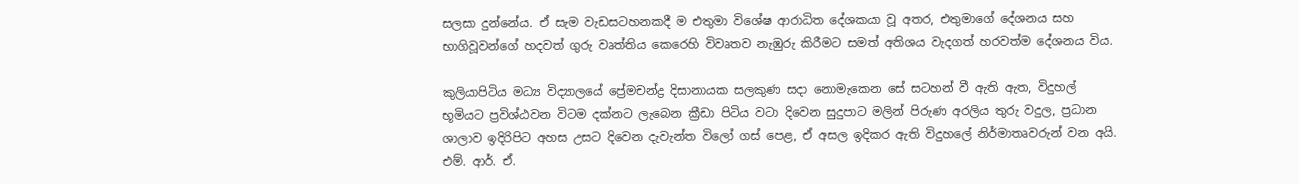සලසා දුන්නේය. ඒ සැම වැඩසටහනකදී ම එතුමා විශේෂ ආරාධිත දේශකයා වූ අතර, එතුමාගේ දේශනය සහ භාගිවූවන්ගේ හදවත් ගුරු වෘත්තිය කෙරෙහි විවෘතව නැඹුරු කිරීමට සමත් අතිශය වැදගත් හරවත්ම දේශනය විය.

කුලියාපිටිය මධ්‍ය විද්‍යාලයේ ප්‍රේමචන්ද්‍ර දිසානායක සලකුණ සදා නොමැකෙන සේ සටහන් වී ඇති ඇත, විදුහල් භූමියට ප්‍රවිශ්ඨවන විටම දක්නට ලැබෙන ක්‍රීඩා පිටිය වටා දිවෙන සුදුපාට මලින් පිරුණ අරලිය තුරු වදුල, ප්‍රධාන ශාලාව ඉදිරිපිට අහස උසට දිවෙන දැවැන්ත විලෝ ගස් පෙළ, ඒ අසල ඉදිකර ඇති විදුහලේ නිර්මාතෘවරුන් වන අයි. එම්. ආර්. ඒ.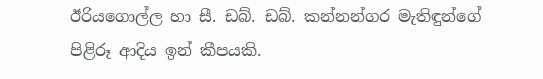ඊරියගොල්ල හා සී. ඩබ්. ඩබ්. කන්නන්ගර මැතිඳුන්ගේ පිළිරූ ආදිය ඉන් කීපයකි.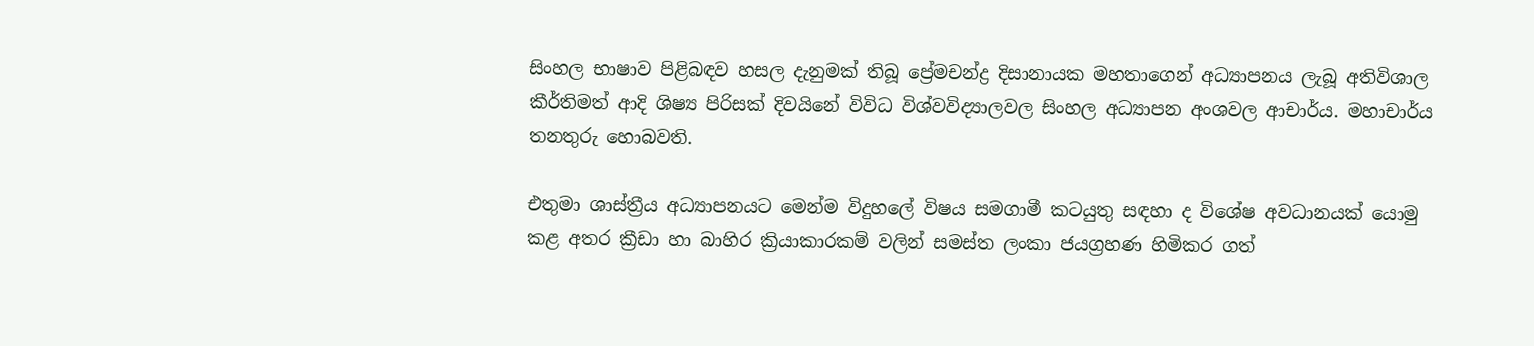සිංහල භාෂාව පිළිබඳව හසල දැනුමක් තිබූ ප්‍රේමචන්ද්‍ර දිසානායක මහතාගෙන් අධ්‍යාපනය ලැබූ අතිවිශාල කීර්තිමත් ආදි ශිෂ්‍ය පිරිසක් දිවයිනේ විවිධ විශ්වවිද්‍යාලවල සිංහල අධ්‍යාපන අංශවල ආචාර්ය. මහාචාර්ය තනතුරු හොබවති.

එතුමා ශාස්ත්‍රීය අධ්‍යාපනයට මෙන්ම විදුහලේ විෂය සමගාමී කටයුතු සඳහා ද විශේෂ අවධානයක් යොමු කළ අතර ක්‍රීඩා හා බාහිර ක්‍රියාකාරකම් වලින් සමස්ත ලංකා ජයග්‍රහණ හිමිකර ගත්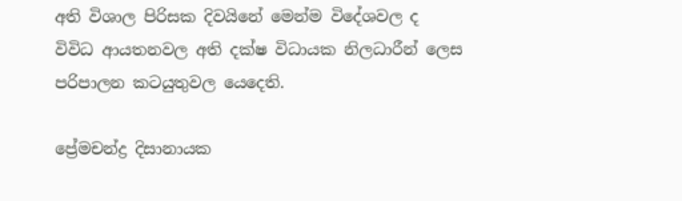අති විශාල පිරිසක දිවයිනේ මෙන්ම විදේශවල ද විවිධ ආයතනවල අති දක්ෂ විධායක නිලධාරීන් ලෙස පරිපාලන කටයුතුවල යෙදෙති.

ප්‍රේමචන්ද්‍ර දිසානායක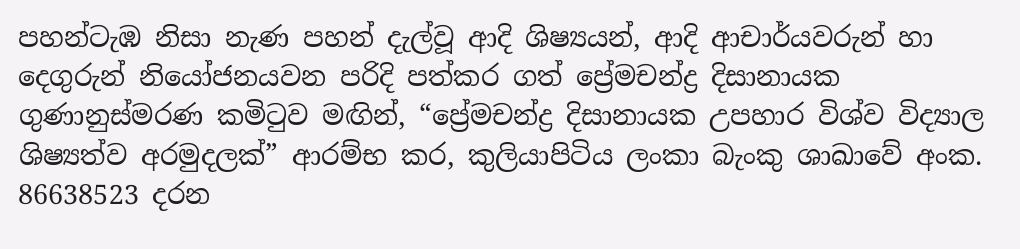පහන්ටැඹ නිසා නැණ පහන් දැල්වූ ආදි ශිෂ්‍යයන්, ආදි ආචාර්යවරුන් හා දෙගුරුන් නියෝජනයවන පරිදි පත්කර ගත් ප්‍රේමචන්ද්‍ර දිසානායක ගුණානුස්මරණ කමිටුව මඟින්, “ප්‍රේමචන්ද්‍ර දිසානායක උපහාර විශ්ව විද්‍යාල ශිෂ්‍යත්ව අරමුදලක්” ආරම්භ කර, කුලියාපිටිය ලංකා බැංකු ශාඛාවේ අංක. 86638523 දරන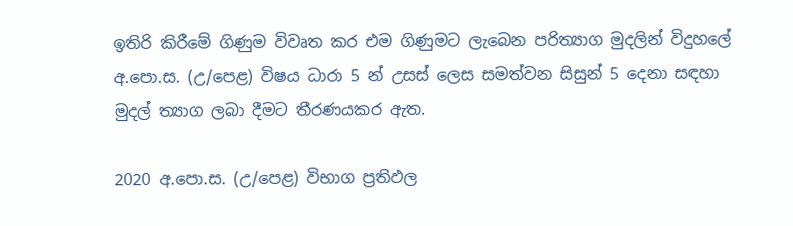ඉතිරි කිරීමේ ගිණුම විවෘත කර එම ගිණුමට ලැබෙන පරිත්‍යාග මුදලින් විදුහලේ අ.පො.ස. (උ/පෙළ) විෂය ධාරා 5 න් උසස් ලෙස සමත්වන සිසුන් 5 දෙනා සඳහා මුදල් ත්‍යාග ලබා දීමට තීරණයකර ඇත.

2020 අ.පො.ස. (උ/පෙළ) විභාග ප්‍රතිඵල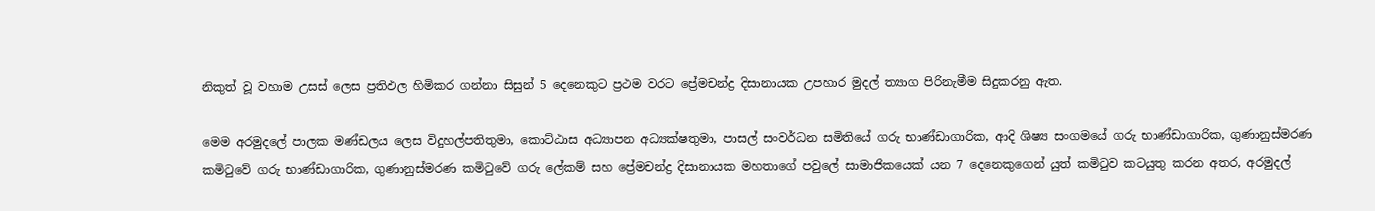නිකුත් වූ වහාම උසස් ලෙස ප්‍රතිඵල හිමිකර ගන්නා සිසුන් 5 දෙනෙකුට ප්‍රථම වරට ප්‍රේමචන්ද්‍ර දිසානායක උපහාර මුදල් ත්‍යාග පිරිනැමීම සිදුකරනු ඇත.

මෙම අරමුදලේ පාලක මණ්ඩලය ලෙස විදුහල්පතිතුමා, කොට්ඨාස අධ්‍යාපන අධ්‍යක්ෂතුමා, පාසල් සංවර්ධන සමිතියේ ගරු භාණ්ඩාගාරික, ආදි ශිෂ්‍ය සංගමයේ ගරු භාණ්ඩාගාරික, ගුණානුස්මරණ කමිටුවේ ගරු භාණ්ඩාගාරික, ගුණානුස්මරණ කමිටුවේ ගරු ලේකම් සහ ප්‍රේමචන්ද්‍ර දිසානායක මහතාගේ පවුලේ සාමාජිකයෙක් යන 7 දෙනෙකුගෙන් යුත් කමිටුව කටයුතු කරන අතර, අරමුදල්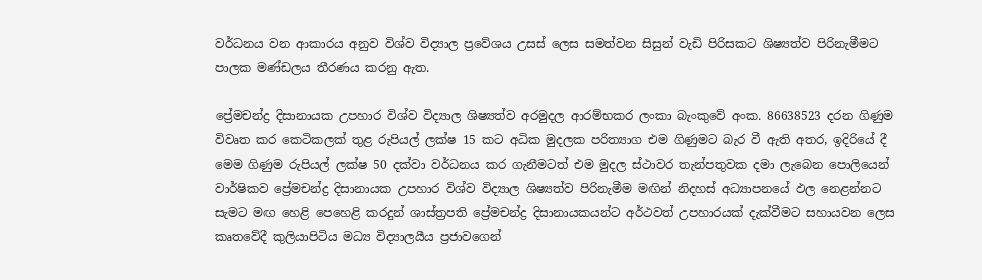වර්ධනය වන ආකාරය අනුව විශ්ව විද්‍යාල ප්‍රවේශය උසස් ලෙස සමත්වන සිසුන් වැඩි පිරිසකට ශිෂ්‍යත්ව පිරිනැමීමට පාලක මණ්ඩලය තීරණය කරනු ඇත.

ප්‍රේමචන්ද්‍ර දිසානායක උපහාර විශ්ව විද්‍යාල ශිෂ්‍යත්ව අරමුදල ආරම්භකර ලංකා බැංකුවේ අංක. 86638523 දරන ගිණුම විවෘත කර කෙටිකලක් තුළ රුපියල් ලක්ෂ 15 කට අධික මුදලක පරිත්‍යාග එම ගිණුමට බැර වී ඇති අතර, ඉදිරියේ දී මෙම ගිණුම රුපියල් ලක්ෂ 50 දක්වා වර්ධනය කර ගැනීමටත් එම මුදල ස්ථාවර තැන්පතුවක දමා ලැබෙන පොලියෙන් වාර්ෂිකව ප්‍රේමචන්ද්‍ර දිසානායක උපහාර විශ්ව විද්‍යාල ශිෂ්‍යත්ව පිරිනැමීම මඟින් නිදහස් අධ්‍යාපනයේ ඵල නෙළන්නට සැමට මඟ හෙළි පෙහෙළි කරදුන් ශාස්ත්‍රපති ප්‍රේමචන්ද්‍ර දිසානායකයන්ට අර්ථවත් උපහාරයක් දැක්වීමට සහායවන ලෙස කෘතවේදී කුලියාපිටිය මධ්‍ය විද්‍යාලයීය ප්‍රජාවගෙන්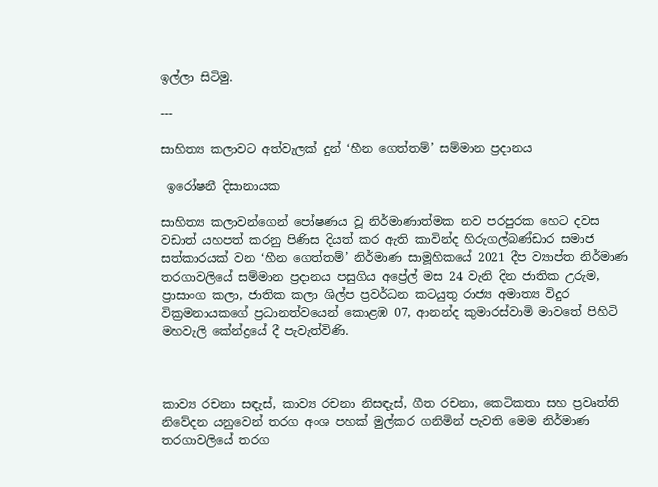ඉල්ලා සිටිමු.

---

සාහිත්‍ය කලාවට අත්වැලක් දුන් ‘හීන ගෙත්තම්’ සම්මාන ප්‍රදානය

 ඉරෝෂනී දිසානායක

සාහිත්‍ය කලාවන්ගෙන් පෝෂණය වූ නිර්මාණාත්මක නව පරපුරක හෙට දවස වඩාත් යහපත් කරනු පිණිස දියත් කර ඇති කාවින්ද හිරුගල්බණ්ඩාර සමාජ සත්කාරයක් වන ‘හීන ගෙත්තම්’ නිර්මාණ සාමූහිකයේ 2021 දීප ව්‍යාප්ත නිර්මාණ තරගාවලියේ සම්මාන ප්‍රදානය පසුගිය අප්‍රේල් මස 24 වැනි දින ජාතික උරුම, ප්‍රාසාංග කලා, ජාතික කලා ශිල්ප ප්‍රවර්ධන කටයුතු රාජ්‍ය අමාත්‍ය විදුර වික්‍රමනායකගේ ප්‍රධානත්වයෙන් කොළඹ 07, ආනන්ද කුමාරස්වාමි මාවතේ පිහිටි මහවැලි කේන්ද්‍රයේ දී පැවැත්විණි.



කාව්‍ය රචනා සඳැස්, කාව්‍ය රචනා නිසඳැස්, ගීත රචනා, කෙටිකතා සහ ප්‍රවෘත්ති නිවේදන යනුවෙන් තරග අංශ පහක් මුල්කර ගනිමින් පැවති මෙම නිර්මාණ තරගාවලියේ තරග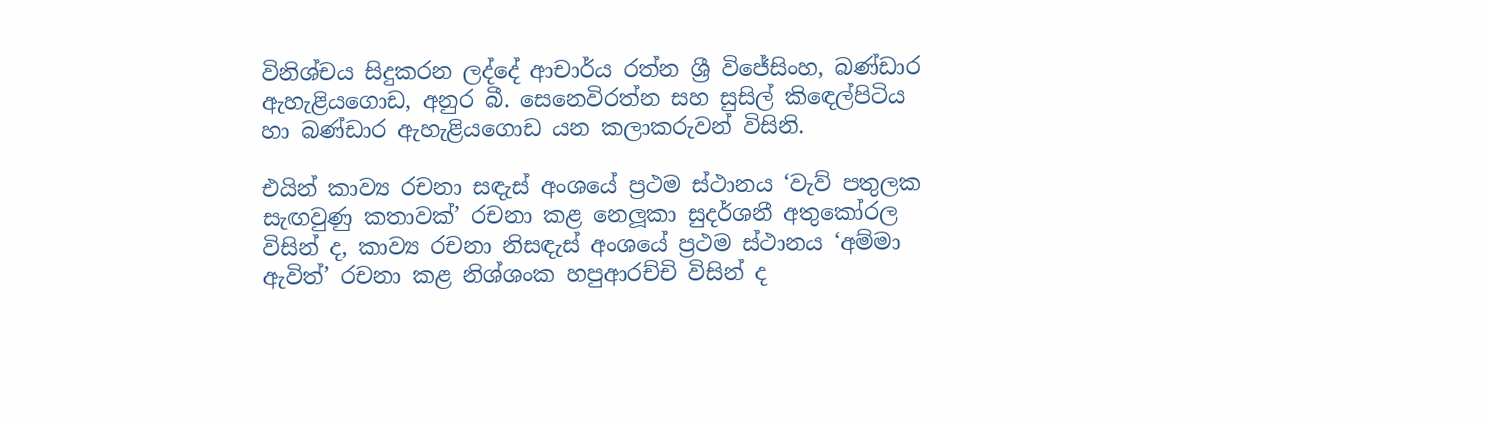විනිශ්චය සිදුකරන ලද්දේ ආචාර්ය රත්න ශ්‍රී විජේසිංහ, බණ්ඩාර ඇහැළියගොඩ, අනුර බී. සෙනෙවිරත්න සහ සුසිල් කිඳෙල්පිටිය හා බණ්ඩාර ඇහැළියගොඩ යන කලාකරුවන් විසිනි.

එයින් කාව්‍ය රචනා සඳැස් අංශයේ ප්‍රථම ස්ථානය ‘වැව් පතුලක සැඟවුණු කතාවක්’ රචනා කළ නෙලූකා සුදර්ශනී අතුකෝරල විසින් ද, කාව්‍ය රචනා නිසඳැස් අංශයේ ප්‍රථම ස්ථානය ‘අම්මා ඇවිත්’ රචනා කළ නිශ්ශංක හපුආරච්චි විසින් ද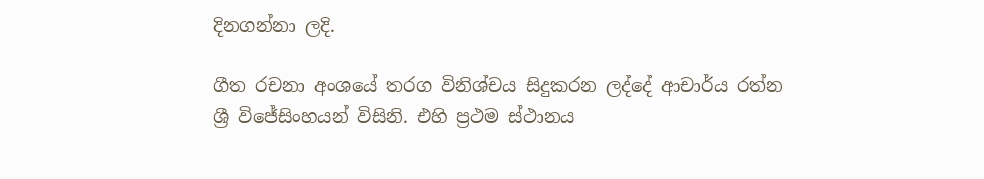දිනගන්නා ලදි.

ගීත රචනා අංශයේ තරග විනිශ්චය සිදුකරන ලද්දේ ආචාර්ය රත්න ශ්‍රී විජේසිංහයන් විසිනි. එහි ප්‍රථම ස්ථානය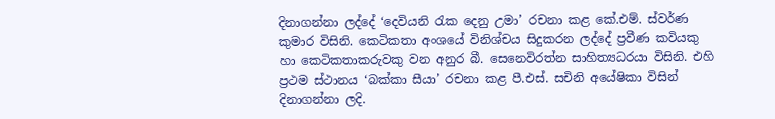දිනාගන්නා ලද්දේ ‘දෙවියනි රැක දෙනු උමා’ රචනා කළ කේ.එම්. ස්වර්ණ කුමාර විසිනි. කෙටිකතා අංශයේ විනිශ්චය සිදුකරන ලද්දේ ප්‍රවීණ කවියකු හා කෙටිකතාකරුවකු වන අනුර බී. සෙනෙවිරත්න සාහිත්‍යධරයා විසිනි. එහි ප්‍රථම ස්ථානය ‘බක්කා සීයා’ රචනා කළ පී.එස්. සචිනි අයේෂිකා විසින් දිනාගන්නා ලදි.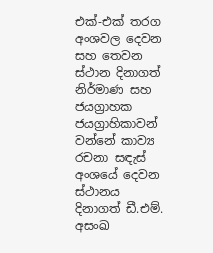එක්-එක් තරග අංශවල දෙවන සහ තෙවන ස්ථාන දිනාගත් නිර්මාණ සහ ජයග්‍රාහක ජයග්‍රාහිකාවන් වන්නේ කාව්‍ය රචනා සඳැස් අංශයේ දෙවන ස්ථානය දිනාගත් ඩී.එම්. අසංඛ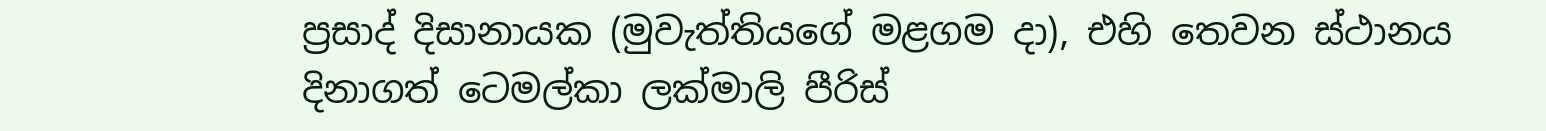ප්‍රසාද් දිසානායක (මුවැත්තියගේ මළගම දා), එහි තෙවන ස්ථානය දිනාගත් ටෙමල්කා ලක්මාලි පීරිස්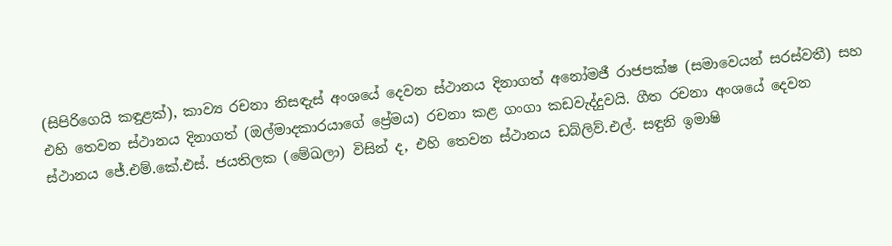(සිපිරිගෙයි කඳුළක්), කාව්‍ය රචනා නිසඳැස් අංශයේ දෙවන ස්ථානය දිනාගත් අනෝමජී රාජපක්ෂ (සමාවෙයන් සරස්වතී) සහ එහි තෙවන ස්ථානය දිනාගත් (ඔල්මාදකාරයාගේ ප්‍රේමය) රචනා කළ ගංගා කඩවැද්දුවයි. ගීත රචනා අංශයේ දෙවන ස්ථානය ජේ.එම්.කේ.එස්. ජයතිලක (මේඛලා) විසින් ද, එහි තෙවන ස්ථානය ඩබ්ලිව්.එල්. සඳුනි ඉමාෂි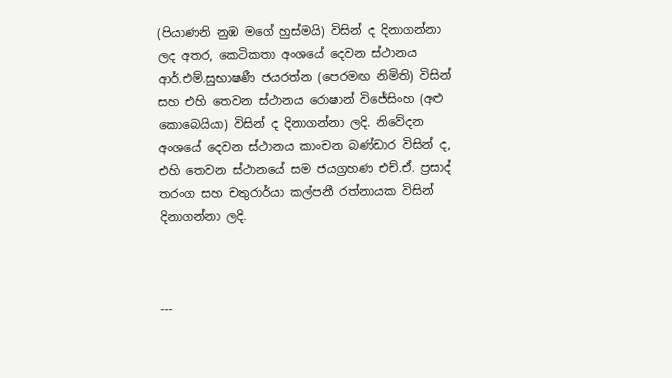(පියාණනි නුඹ මගේ හුස්මයි) විසින් ද දිනාගන්නා ලද අතර, කෙටිකතා අංශයේ දෙවන ස්ථානය ආර්.එම්.සුභාෂණී ජයරත්න (පෙරමඟ නිමිති) විසින් සහ එහි තෙවන ස්ථානය රොෂාන් විජේසිංහ (අළු කොබෙයියා) විසින් ද දිනාගන්නා ලදි. නිවේදන අංශයේ දෙවන ස්ථානය කාංචන බණ්ඩාර විසින් ද, එහි තෙවන ස්ථානයේ සම ජයග්‍රහණ එච්.ඒ. ප්‍රසාද් තරංග සහ චතුරාර්යා කල්පනී රත්නායක විසින් දිනාගන්නා ලදි.



---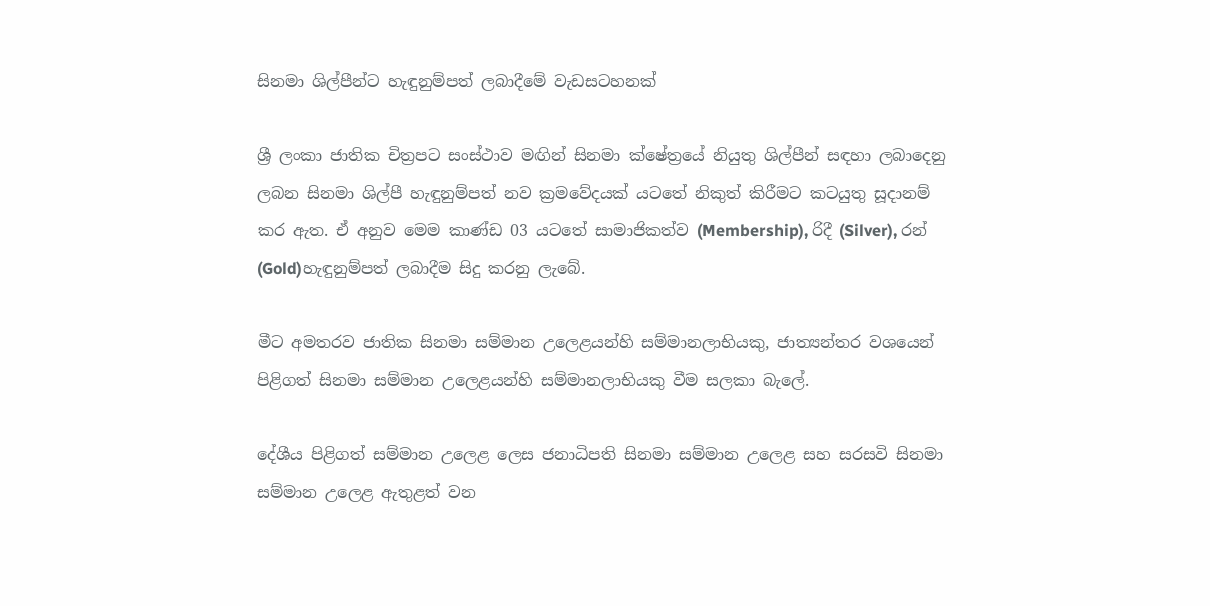සිනමා ශිල්පීන්ට හැඳුනුම්පත් ලබාදීමේ වැඩසටහනක්

ශ්‍රී ලංකා ජාතික චිත්‍රපට සංස්ථාව මඟින් සිනමා ක්ෂේත්‍රයේ නියුතු ශිල්පීන් සඳහා ලබාදෙනු ලබන සිනමා ශිල්පී හැඳුනුම්පත් නව ක්‍රමවේදයක් යටතේ නිකුත් කිරීමට කටයුතු සූදානම් කර ඇත. ඒ අනුව මෙම කාණ්ඩ 03 යටතේ සාමාජිකත්ව (Membership), රිදී (Silver), රන් (Gold)හැඳුනුම්පත් ලබාදීම සිදු කරනු ලැබේ.

මීට අමතරව ජාතික සිනමා සම්මාන උලෙළයන්හි සම්මානලාභියකු, ජාත්‍යන්තර වශයෙන් පිළිගත් සිනමා සම්මාන උලෙළයන්හි සම්මානලාභියකු වීම සලකා බැලේ.

දේශීය පිළිගත් සම්මාන උලෙළ ලෙස ජනාධිපති සිනමා සම්මාන උලෙළ සහ සරසවි සිනමා සම්මාන උලෙළ ඇතුළත් වන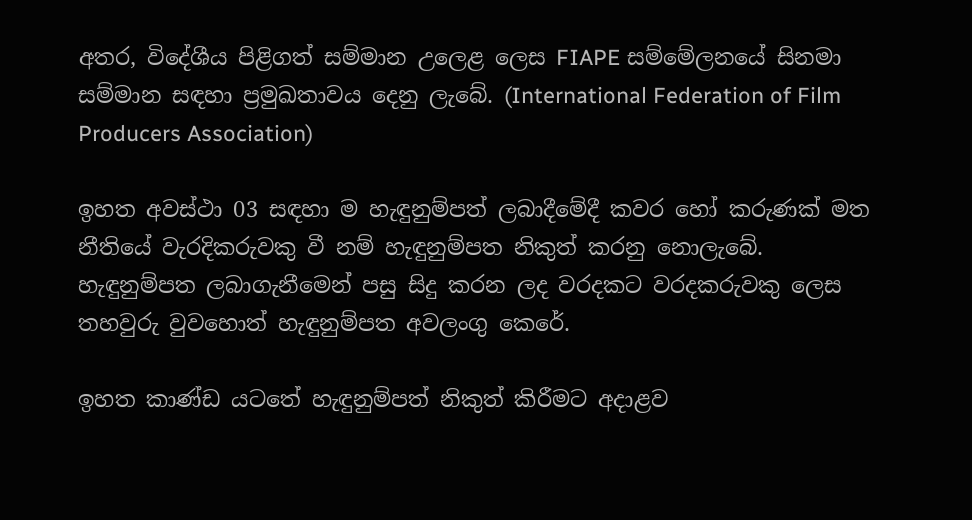අතර, විදේශීය පිළිගත් සම්මාන උලෙළ ලෙස FIAPE සම්මේලනයේ සිනමා සම්මාන සඳහා ප්‍රමුඛතාවය දෙනු ලැබේ. (International Federation of Film Producers Association)

ඉහත අවස්ථා 03 සඳහා ම හැඳුනුම්පත් ලබාදීමේදී කවර හෝ කරුණක් මත නීතියේ වැරදිකරුවකු වී නම් හැඳුනුම්පත නිකුත් කරනු නොලැබේ. හැඳුනුම්පත ලබාගැනීමෙන් පසු සිදු කරන ලද වරදකට වරදකරුවකු ලෙස තහවුරු වුවහොත් හැඳුනුම්පත අවලංගු කෙරේ.

ඉහත කාණ්ඩ යටතේ හැඳුනුම්පත් නිකුත් කිරීමට අදාළව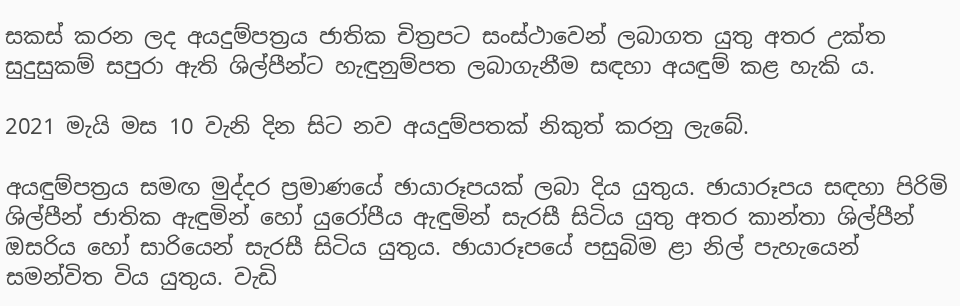සකස් කරන ලද අයදුම්පත්‍රය ජාතික චිත්‍රපට සංස්ථාවෙන් ලබාගත යුතු අතර උක්ත සුදුසුකම් සපුරා ඇති ශිල්පීන්ට හැඳුනුම්පත ලබාගැනීම සඳහා අයඳුම් කළ හැකි ය.

2021 මැයි මස 10 වැනි දින සිට නව අයදුම්පතක් නිකුත් කරනු ලැබේ.

අයඳුම්පත්‍රය සමඟ මුද්දර ප්‍රමාණයේ ඡායාරූපයක් ලබා දිය යුතුය. ඡායාරූපය සඳහා පිරිමි ශිල්පීන් ජාතික ඇඳුමින් හෝ යුරෝපීය ඇඳුමින් සැරසී සිටිය යුතු අතර කාන්තා ශිල්පීන් ඔසරිය හෝ සාරියෙන් සැරසී සිටිය යුතුය. ඡායාරූපයේ පසුබිම ළා නිල් පැහැයෙන් සමන්විත විය යුතුය. වැඩි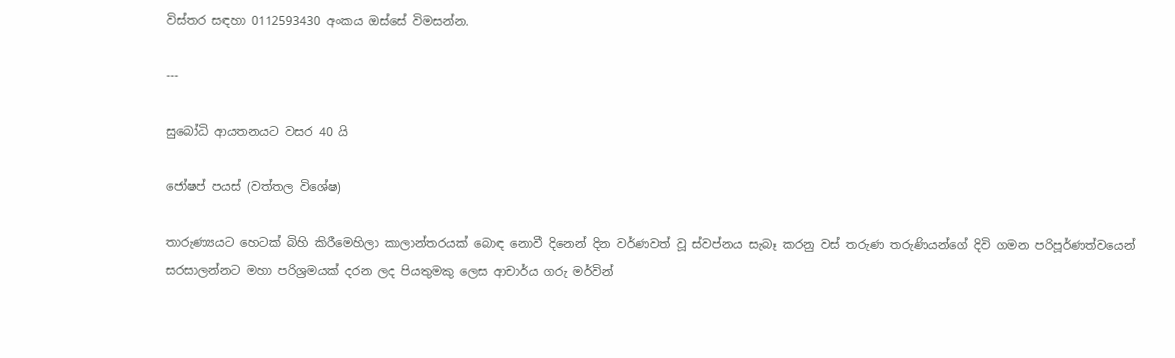විස්තර සඳහා 0112593430 අංකය ඔස්සේ විමසන්න.

---

සුබෝධි ආයතනයට වසර 40 යි

ජෝෂප් පයස් (වත්තල විශේෂ)

තාරුණ්‍යයට හෙටක් බිහි කිරීමෙහිලා කාලාන්තරයක් බොඳ නොවී දිනෙන් දින වර්ණවත් වූ ස්වප්නය සැබෑ කරනු වස් තරුණ තරුණියන්ගේ දිවි ගමන පරිපූර්ණත්වයෙන් සරසාලන්නට මහා පරිශ්‍රමයක් දරන ලද පියතුමකු ලෙස ආචාර්ය ගරු මර්වින්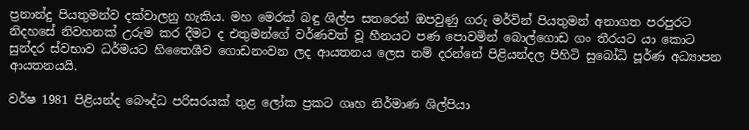ප්‍රනාන්දු පියතුමන්ව දක්වාලනු හැකිය. මහ මෙරක් බඳු ශිල්ප සතරෙන් ඔපවුණු ගරු මර්වින් පියතුමන් අනාගත පරපුරට නිදහසේ නිවහනක් උරුම කර දීමට ද එතුමන්ගේ වර්ණවත් වූ හීනයට පණ පොවමින් බොල්ගොඩ ගං තීරයට යා කොට සුන්දර ස්වභාව ධර්මයට හිතෛශීව ගොඩනංවන ලද ආයතනය ලෙස නම් දරන්නේ පිළියන්දල පිහිටි සුබෝධි පූර්ණ අධ්‍යාපන ආයතනයයි.

වර්ෂ 1981 පිළියන්ද බෞද්ධ පරිසරයක් තුළ ලෝක ප්‍රකට ගෘහ නිර්මාණ ශිල්පියා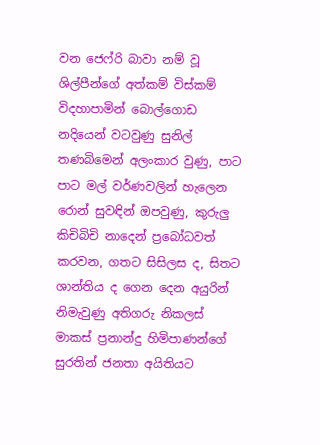වන ජෙෆ්රි බාවා නම් වූ ශිල්පීන්ගේ අත්කම් විස්කම් විදහාපාමින් බොල්ගොඩ නදියෙන් වටවුණු සුනිල් තණබිමෙන් අලංකාර වුණු, පාට පාට මල් වර්ණවලින් හැලෙන රොන් සුවඳින් ඔපවුණු, කුරුලු කිචිබිචි නාදෙන් ප්‍රබෝධවත් කරවන, ගතට සිසිලස ද, සිතට ශාන්තිය ද ගෙන දෙන අයුරින් නිමැවුණු අතිගරු නිකලස් මාකස් ප්‍රනාන්දු හිමිපාණන්ගේ සුරතින් ජනතා අයිතියට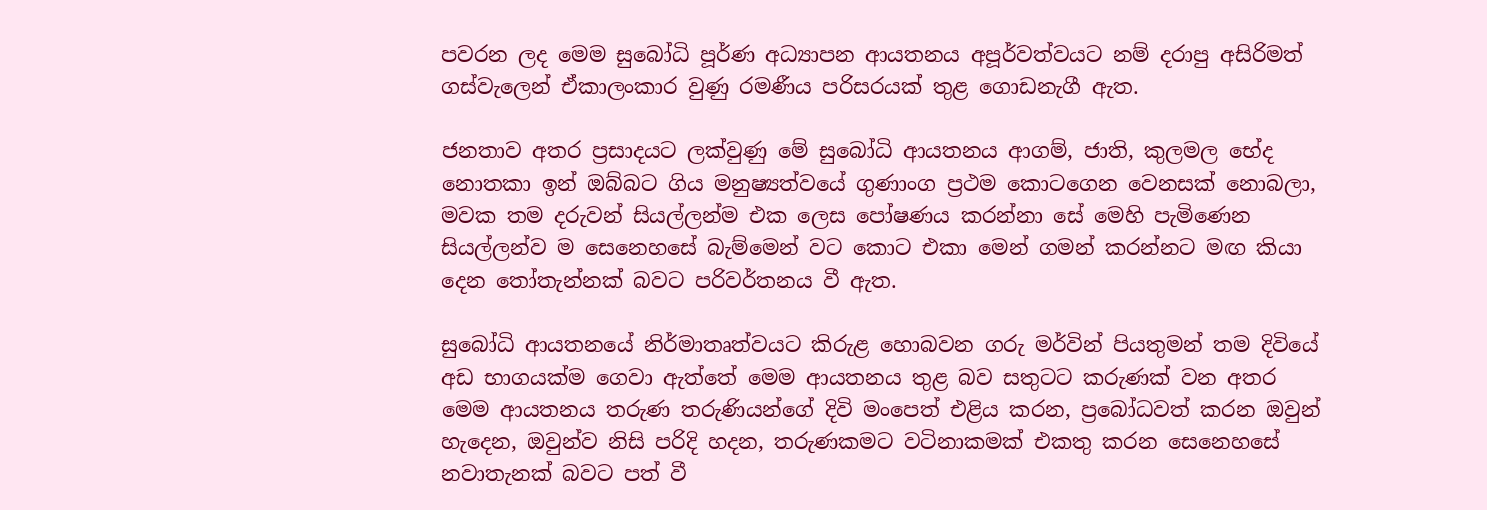පවරන ලද මෙම සුබෝධි පූර්ණ අධ්‍යාපන ආයතනය අපූර්වත්වයට නම් දරාපු අසිරිමත් ගස්වැලෙන් ඒකාලංකාර වුණු රමණීය පරිසරයක් තුළ ගොඩනැගී ඇත.

ජනතාව අතර ප්‍රසාදයට ලක්වුණු මේ සුබෝධි ආයතනය ආගම්, ජාති, කුලමල භේද නොතකා ඉන් ඔබ්බට ගිය මනුෂ්‍යත්වයේ ගුණාංග ප්‍රථම කොටගෙන වෙනසක් නොබලා, මවක තම දරුවන් සියල්ලන්ම එක ලෙස පෝෂණය කරන්නා සේ මෙහි පැමිණෙන සියල්ලන්ව ම සෙනෙහසේ බැම්මෙන් වට කොට එකා මෙන් ගමන් කරන්නට මඟ කියා දෙන තෝතැන්නක් බවට පරිවර්තනය වී ඇත.

සුබෝධි ආයතනයේ නිර්මාතෘත්වයට කිරුළ හොබවන ගරු මර්වින් පියතුමන් තම දිවියේ අඩ භාගයක්ම ගෙවා ඇත්තේ මෙම ආයතනය තුළ බව සතුටට කරුණක් වන අතර මෙම ආයතනය තරුණ තරුණියන්ගේ දිවි මංපෙත් එළිය කරන, ප්‍රබෝධවත් කරන ඔවුන් හැදෙන, ඔවුන්ව නිසි පරිදි හදන, තරුණකමට වටිනාකමක් එකතු කරන සෙනෙහසේ නවාතැනක් බවට පත් වී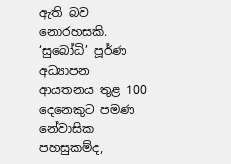ඇති බව නොරහසකි. ‘සුබෝධි’ පූර්ණ අධ්‍යාපන ආයතනය තුළ 100 දෙනෙකුට පමණ නේවාසික පහසුකම්ද,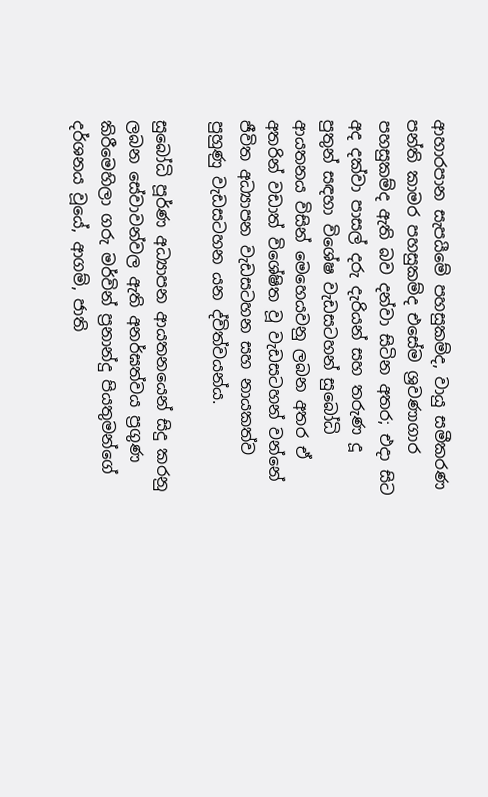ආහාරපාන සැපයීමේ පහසුකම්ද, වායු සමීකරණ පන්ති කාමර පහසුකම්ද එසේම ශ්‍රවණාගාර පහසුකම්ද ඇති බව දන්වා සිටින අතර; එදා සිට අද දක්වා පාසල් දරු දැරියන් සහ තරුණ දූ පුතුන් සඳහා විශේෂ වැඩසටහන් සුබෝධි ආයතනය විසින් මෙහෙයවනු ලබන අතර ඒ අතරින් වඩාත් විශේෂිත වූ වැඩසටහන් වන්නේ ජීවිත අධ්‍යාපන වැඩසටහන සහ නායකත්ව පුහුණු වැඩසටහන යන ද්විත්වයන්ය.

සුබෝධි පූර්ණ අධ්‍යාපන ආයතනයෙන් සිදු කරනු ලබන සේවාවන්වල ඇති අනර්ඝත්වය ප්‍රගුණ කිරීමෙහිලා ගරු මර්වින් ප්‍රනාන්දු පියතුමන්ගේ දර්ශනය වූයේ, ආගම්, ජාති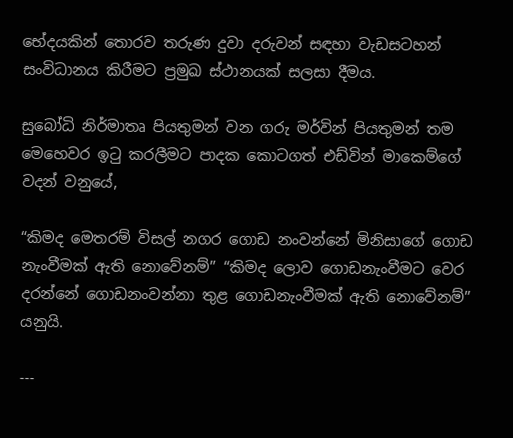භේදයකින් තොරව තරුණ දුවා දරුවන් සඳහා වැඩසටහන් සංවිධානය කිරීමට ප්‍රමුඛ ස්ථානයක් සලසා දීමය.

සුබෝධි නිර්මාතෘ පියතුමන් වන ගරු මර්වින් පියතුමන් තම මෙහෙවර ඉටු කරලීමට පාදක කොටගත් එඩ්වින් මාකෙම්ගේ වදන් වනුයේ,

“කිමද මෙතරම් විසල් නගර ගොඩ නංවන්නේ මිනිසාගේ ගොඩ නැංවීමක් ඇති නොවේනම්” “කිමද ලොව ගොඩනැංවීමට වෙර දරන්නේ ගොඩනංවන්නා තුළ ගොඩනැංවීමක් ඇති නොවේනම්” යනුයි.

---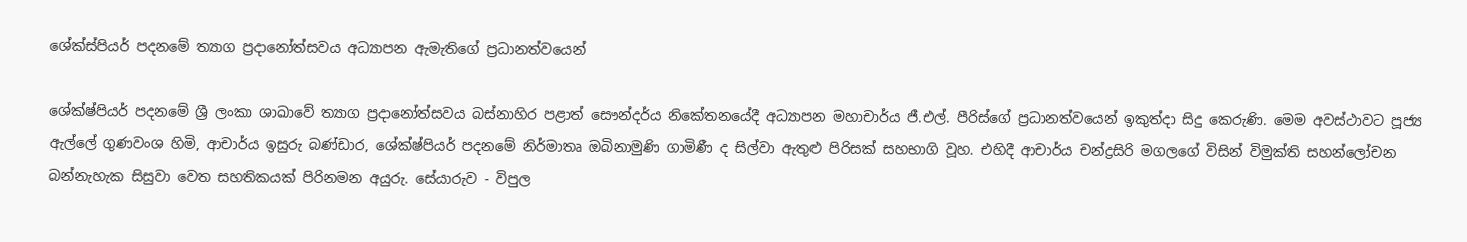ශේක්ස්පියර් පදනමේ ත්‍යාග ප්‍රදානෝත්සවය අධ්‍යාපන ඇමැතිගේ ප්‍රධානත්වයෙන්

ශේක්ෂ්පියර් පදනමේ ශ්‍රී ලංකා ශාඛාවේ ත්‍යාග ප්‍රදානෝත්සවය බස්නාහිර පළාත් සෞන්දර්ය නිකේතනයේදී අධ්‍යාපන මහාචාර්ය ජී.එල්. පීරිස්ගේ ප්‍රධානත්වයෙන් ඉකුත්දා සිදු කෙරුණි. මෙම අවස්ථාවට පූජ්‍ය ඇල්ලේ ගුණවංශ හිමි, ආචාර්ය ඉසුරු බණ්ඩාර, ශේක්ෂ්පියර් පදනමේ නිර්මාතෘ ‍ඔබිනාමුණි ගාමිණී ද සිල්වා ඇතුළු පිරිසක් සහභාගි වූහ. එහිදී ආචාර්ය චන්ද්‍රසිරි මගලගේ විසින් විමුක්ති සහන්ලෝචන බන්නැහැක සිසුවා වෙත සහතිකයක් පිරිනමන අයුරු. සේයාරුව - විපුල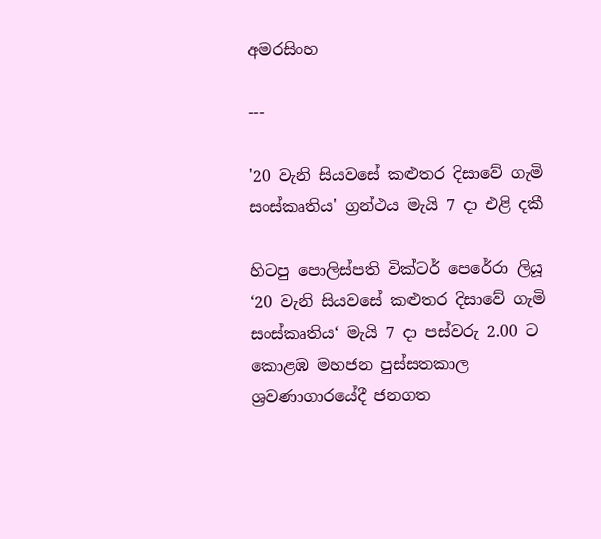අමරසිංහ

---

'20 වැනි සියවසේ කළුතර දිසාවේ ගැමි සංස්කෘතිය' ග්‍රන්ථය මැයි 7 දා එළි දකී

හිටපු පොලිස්පති වික්ටර් පෙරේරා ලියූ ‘20 වැනි සියවසේ කළුතර දිසාවේ ගැමි සංස්කෘතිය‘ මැයි 7 දා පස්වරු 2.00 ට කොළඹ මහජන පුස්සතකාල ශ්‍රවණාගාරයේදී ජනගත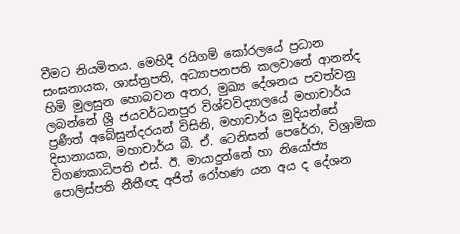වීමට නියමිතය. මෙහිදී රයිගම් කෝරලයේ ප්‍රධාන සංඝනායක, ශාස්ත්‍රපති, අධ්‍යාපනපති කලවානේ ආනන්ද හිමි මුලසුන හොබවන අතර, මුඛ්‍ය දේශනය පවත්වනු ලබන්නේ ශ්‍රී ජයවර්ධනපුර විශ්වවිද්‍යාලයේ මහාචාර්ය ප්‍රණීත් අබේසුන්දරයන් විසිනි, මහාචාර්ය මුදියන්සේ දිසානායක, මහාචාර්ය බී. ඒ. ටෙනිසන් පෙරේරා, විශ්‍රාමික විගණකාධිපති එස්. ඊ. මායාදුන්නේ හා නියෝජ්‍ය පොලිස්පති නීතීඥ අජිත් රෝහණ යන අය ද දේශන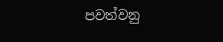පවත්වනු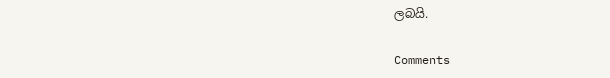ලබයි.

Comments